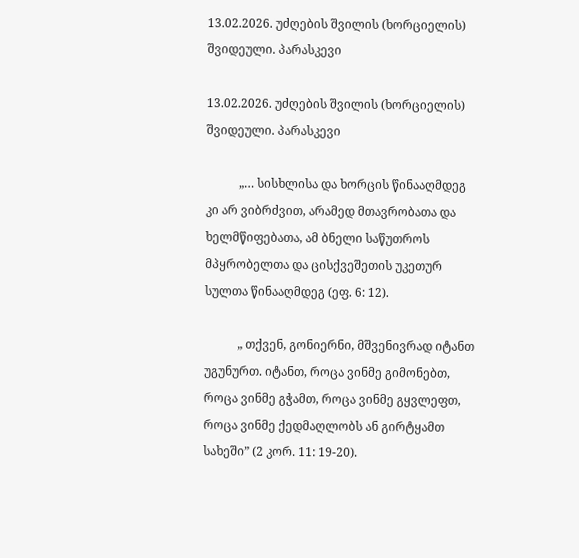13.02.2026. უძღების შვილის (ხორციელის) შვიდეული. პარასკევი

13.02.2026. უძღების შვილის (ხორციელის) შვიდეული. პარასკევი

           „… სისხლისა და ხორცის წინააღმდეგ კი არ ვიბრძვით, არამედ მთავრობათა და ხელმწიფებათა, ამ ბნელი საწუთროს მპყრობელთა და ცისქვეშეთის უკეთურ სულთა წინააღმდეგ (ეფ. 6: 12).

           „ თქვენ, გონიერნი, მშვენივრად იტანთ უგუნურთ. იტანთ, როცა ვინმე გიმონებთ, როცა ვინმე გჭამთ, როცა ვინმე გყვლეფთ, როცა ვინმე ქედმაღლობს ან გირტყამთ სახეში” (2 კორ. 11: 19-20).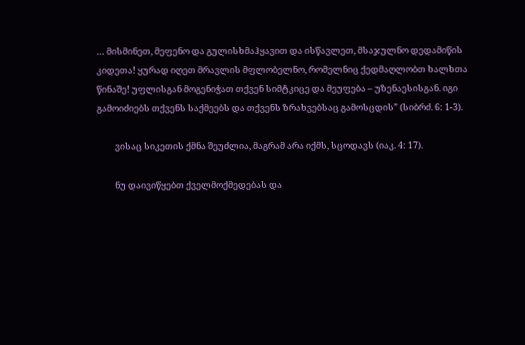… მისმინეთ, მეფენო და გულისხმაჰყავით და ისწავლეთ, მსაჯულნო დედამიწის კიდეთა! ყურად იღეთ მრავლის მფლობელნო, რომელნიც ქედმაღლობთ ხალხთა წინაშე! უფლისგან მოგენიჭათ თქვენ სიმტკიცე და მეუფება – უზენაესისგან. იგი გამოიძიებს თქვენს საქმეებს და თქვენს ზრახვებსაც გამოსცდის” (სიბრძ. 6: 1-3).

         ვისაც სიკეთის ქმნა შეუძლია, მაგრამ არა იქმს, სცოდავს (იაკ. 4: 17).

         ნუ დაივიწყებთ ქველმოქმედებას და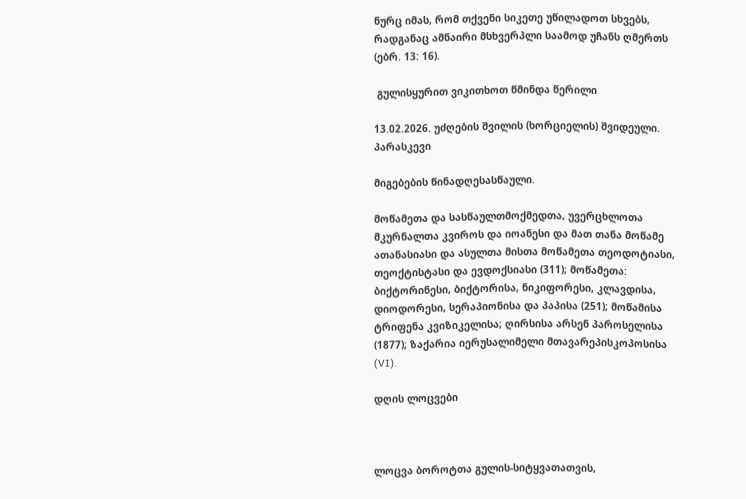ნურც იმას, რომ თქვენი სიკეთე უწილადოთ სხვებს, რადგანაც ამნაირი მსხვერპლი საამოდ უჩანს ღმერთს (ებრ. 13: 16).

 გულისყურით ვიკითხოთ წმინდა წერილი

13.02.2026. უძღების შვილის (ხორციელის) შვიდეული. პარასკევი

მიგებების წინადღესასწაული.

მოწამეთა და სასწაულთმოქმედთა, უვერცხლოთა მკურნალთა კვიროს და იოანესი და მათ თანა მოწამე ათანასიასი და ასულთა მისთა მოწამეთა თეოდოტიასი, თეოქტისტასი და ევდოქსიასი (311); მოწამეთა: ბიქტორინესი, ბიქტორისა, ნიკიფორესი, კლავდისა, დიოდორესი, სერაპიონისა და პაპისა (251); მოწამისა ტრიფენა კვიზიკელისა; ღირსისა არსენ პაროსელისა (1877); ზაქარია იერუსალიმელი მთავარეპისკოპოსისა (VI).

დღის ლოცვები



ლოცვა ბოროტთა გულის-სიტყვათათვის,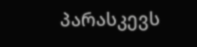პარასკევს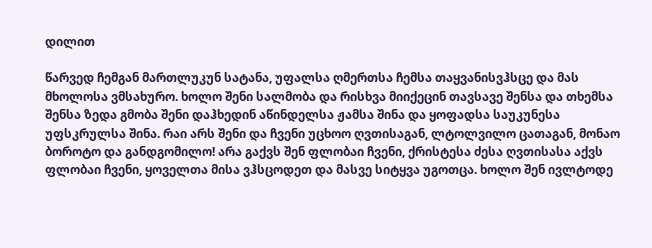დილით

წარვედ ჩემგან მართლუკუნ სატანა, უფალსა ღმერთსა ჩემსა თაყვანისვჰსცე და მას მხოლოსა ვმსახურო. ხოლო შენი სალმობა და რისხვა მიიქეცინ თავსავე შენსა და თხემსა შენსა ზედა გმობა შენი დაჰხედინ აწინდელსა ჟამსა შინა და ყოფადსა საუკუნესა უფსკრულსა შინა. რაი არს შენი და ჩვენი უცხოო ღვთისაგან, ლტოლვილო ცათაგან, მონაო ბოროტო და განდგომილო! არა გაქვს შენ ფლობაი ჩვენი, ქრისტესა ძესა ღვთისასა აქვს ფლობაი ჩვენი, ყოველთა მისა ვჰსცოდეთ და მასვე სიტყვა უგოთცა. ხოლო შენ ივლტოდე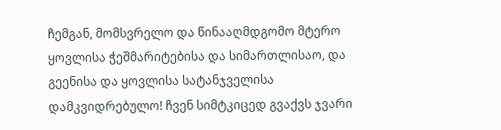ჩემგან, მომსვრელო და წინააღმდგომო მტერო ყოვლისა ჭეშმარიტებისა და სიმართლისაო, და გეენისა და ყოვლისა სატანჯველისა დამკვიდრებულო! ჩვენ სიმტკიცედ გვაქვს ჯვარი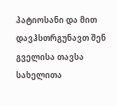პატიოსანი და მით დავჰსთრგუნავთ შენ გველისა თავსა სახელითა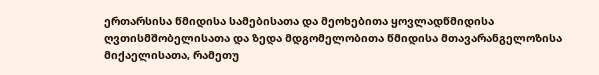ერთარსისა წმიდისა სამებისათა და მეოხებითა ყოვლადწმიდისა ღვთისმშობელისათა და ზედა მდგომელობითა წმიდისა მთავარანგელოზისა მიქაელისათა, რამეთუ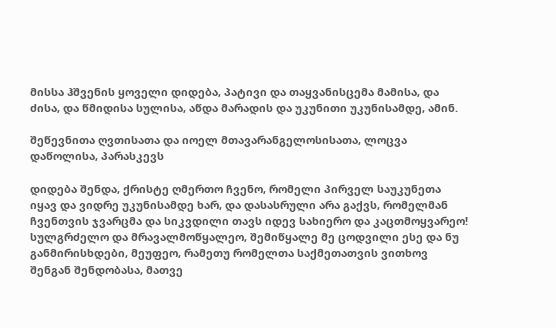მისსა ჰშვენის ყოველი დიდება, პატივი და თაყვანისცემა მამისა, და ძისა, და წმიდისა სულისა, აწდა მარადის და უკუნითი უკუნისამდე, ამინ.

შეწევნითა ღვთისათა და იოელ მთავარანგელოსისათა, ლოცვა დაწოლისა, პარასკევს

დიდება შენდა, ქრისტე ღმერთო ჩვენო, რომელი პირველ საუკუნეთა იყავ და ვიდრე უკუნისამდე ხარ, და დასასრული არა გაქვს, რომელმან ჩვენთვის ჯვარცმა და სიკვდილი თავს იდევ სახიერო და კაცთმოყვარეო! სულგრძელო და მრავალმოწყალეო, შემიწყალე მე ცოდვილი ესე და ნუ განმირისხდები, მეუფეო, რამეთუ რომელთა საქმეთათვის ვითხოვ შენგან შენდობასა, მათვე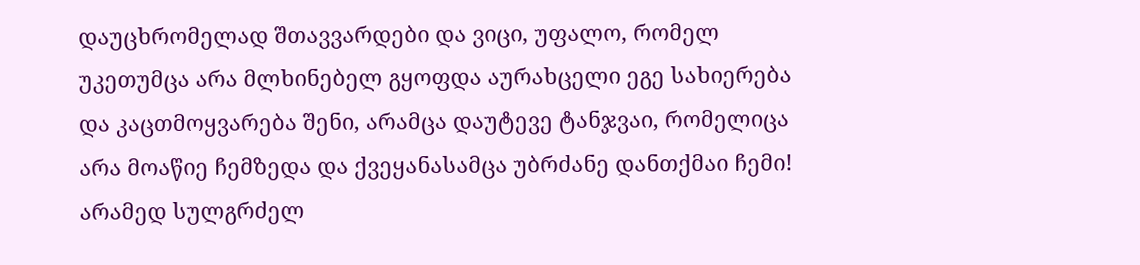დაუცხრომელად შთავვარდები და ვიცი, უფალო, რომელ უკეთუმცა არა მლხინებელ გყოფდა აურახცელი ეგე სახიერება და კაცთმოყვარება შენი, არამცა დაუტევე ტანჯვაი, რომელიცა არა მოაწიე ჩემზედა და ქვეყანასამცა უბრძანე დანთქმაი ჩემი! არამედ სულგრძელ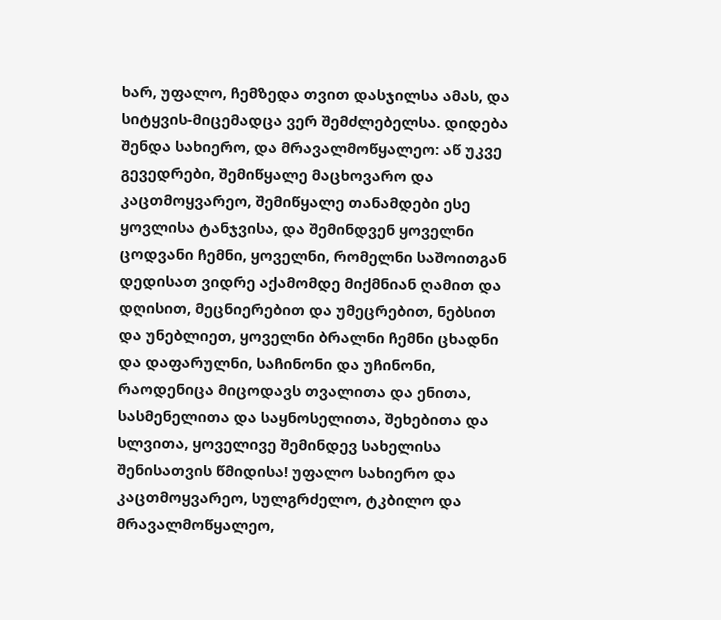ხარ, უფალო, ჩემზედა თვით დასჯილსა ამას, და სიტყვის-მიცემადცა ვერ შემძლებელსა. დიდება შენდა სახიერო, და მრავალმოწყალეო: აწ უკვე გევედრები, შემიწყალე მაცხოვარო და კაცთმოყვარეო, შემიწყალე თანამდები ესე ყოვლისა ტანჯვისა, და შემინდვენ ყოველნი ცოდვანი ჩემნი, ყოველნი, რომელნი საშოითგან დედისათ ვიდრე აქამომდე მიქმნიან ღამით და დღისით, მეცნიერებით და უმეცრებით, ნებსით და უნებლიეთ, ყოველნი ბრალნი ჩემნი ცხადნი და დაფარულნი, საჩინონი და უჩინონი, რაოდენიცა მიცოდავს თვალითა და ენითა, სასმენელითა და საყნოსელითა, შეხებითა და სლვითა, ყოველივე შემინდევ სახელისა შენისათვის წმიდისა! უფალო სახიერო და კაცთმოყვარეო, სულგრძელო, ტკბილო და მრავალმოწყალეო,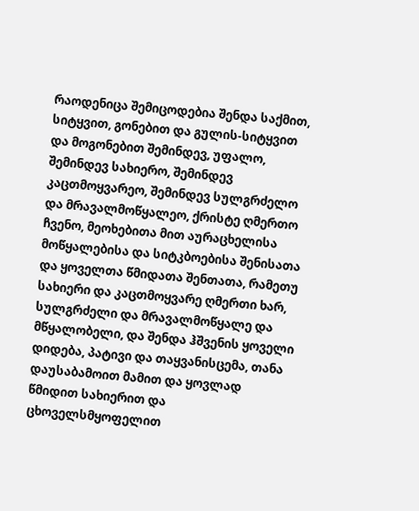რაოდენიცა შემიცოდებია შენდა საქმით, სიტყვით, გონებით და გულის-სიტყვით და მოგონებით შემინდევ, უფალო, შემინდევ სახიერო, შემინდევ კაცთმოყვარეო, შემინდევ სულგრძელო და მრავალმოწყალეო, ქრისტე ღმერთო ჩვენო, მეოხებითა მით აურაცხელისა მოწყალებისა და სიტკბოებისა შენისათა და ყოველთა წმიდათა შენთათა, რამეთუ სახიერი და კაცთმოყვარე ღმერთი ხარ, სულგრძელი და მრავალმოწყალე და მწყალობელი, და შენდა ჰშვენის ყოველი დიდება, პატივი და თაყვანისცემა, თანა დაუსაბამოით მამით და ყოვლად წმიდით სახიერით და ცხოველსმყოფელით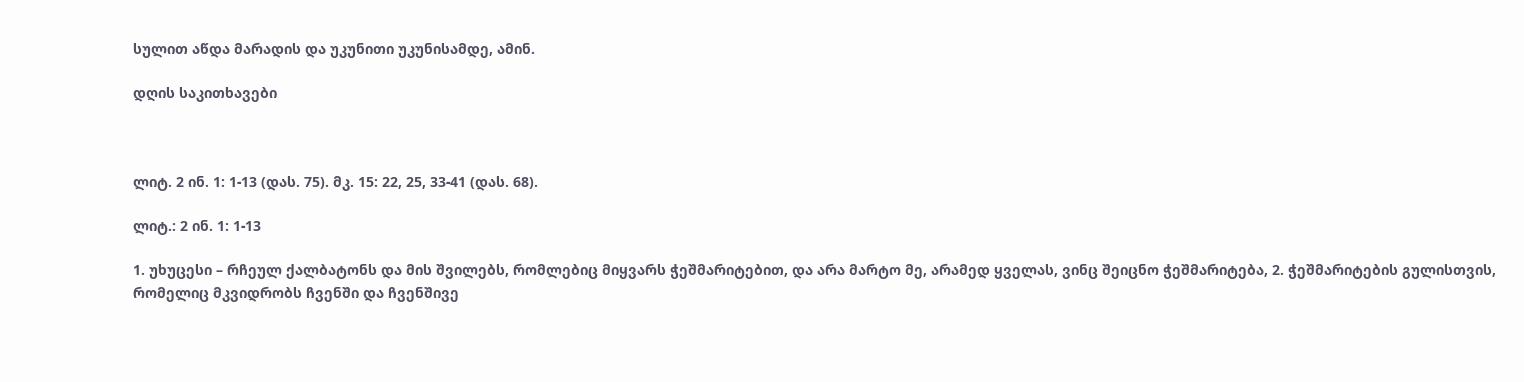სულით აწდა მარადის და უკუნითი უკუნისამდე, ამინ.

დღის საკითხავები



ლიტ. 2 ინ. 1: 1-13 (დას. 75). მკ. 15: 22, 25, 33-41 (დას. 68).

ლიტ.: 2 ინ. 1: 1-13

1. უხუცესი – რჩეულ ქალბატონს და მის შვილებს, რომლებიც მიყვარს ჭეშმარიტებით, და არა მარტო მე, არამედ ყველას, ვინც შეიცნო ჭეშმარიტება, 2. ჭეშმარიტების გულისთვის, რომელიც მკვიდრობს ჩვენში და ჩვენშივე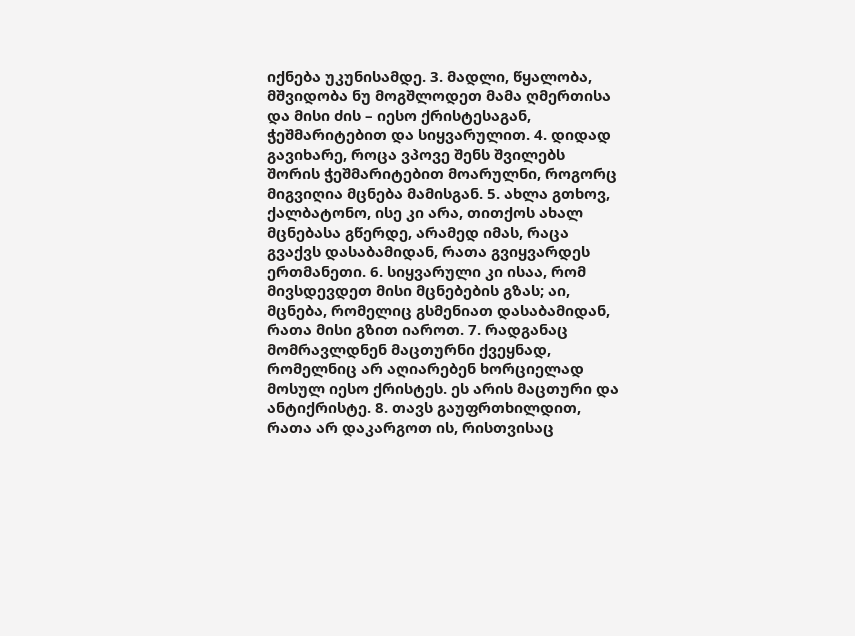იქნება უკუნისამდე. 3. მადლი, წყალობა, მშვიდობა ნუ მოგშლოდეთ მამა ღმერთისა და მისი ძის – იესო ქრისტესაგან, ჭეშმარიტებით და სიყვარულით. 4. დიდად გავიხარე, როცა ვპოვე შენს შვილებს შორის ჭეშმარიტებით მოარულნი, როგორც მიგვიღია მცნება მამისგან. 5. ახლა გთხოვ, ქალბატონო, ისე კი არა, თითქოს ახალ მცნებასა გწერდე, არამედ იმას, რაცა გვაქვს დასაბამიდან, რათა გვიყვარდეს ერთმანეთი. 6. სიყვარული კი ისაა, რომ მივსდევდეთ მისი მცნებების გზას; აი, მცნება, რომელიც გსმენიათ დასაბამიდან, რათა მისი გზით იაროთ. 7. რადგანაც მომრავლდნენ მაცთურნი ქვეყნად, რომელნიც არ აღიარებენ ხორციელად მოსულ იესო ქრისტეს. ეს არის მაცთური და ანტიქრისტე. 8. თავს გაუფრთხილდით, რათა არ დაკარგოთ ის, რისთვისაც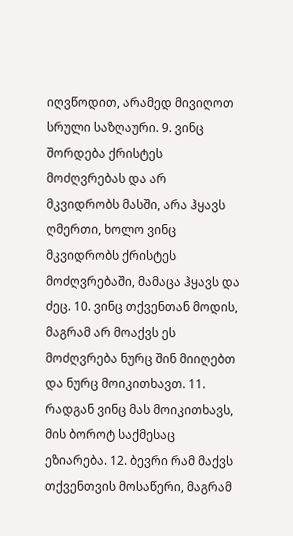იღვწოდით, არამედ მივიღოთ სრული საზღაური. 9. ვინც შორდება ქრისტეს მოძღვრებას და არ მკვიდრობს მასში, არა ჰყავს ღმერთი, ხოლო ვინც მკვიდრობს ქრისტეს მოძღვრებაში, მამაცა ჰყავს და ძეც. 10. ვინც თქვენთან მოდის, მაგრამ არ მოაქვს ეს მოძღვრება ნურც შინ მიიღებთ და ნურც მოიკითხავთ. 11. რადგან ვინც მას მოიკითხავს, მის ბოროტ საქმესაც ეზიარება. 12. ბევრი რამ მაქვს თქვენთვის მოსაწერი, მაგრამ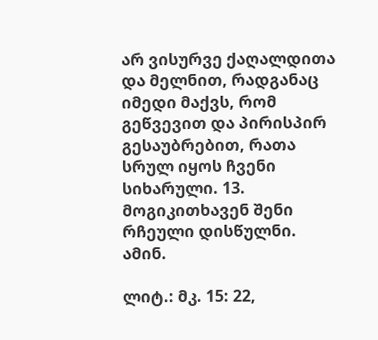არ ვისურვე ქაღალდითა და მელნით, რადგანაც იმედი მაქვს, რომ გეწვევით და პირისპირ გესაუბრებით, რათა სრულ იყოს ჩვენი სიხარული. 13. მოგიკითხავენ შენი რჩეული დისწულნი. ამინ.

ლიტ.: მკ. 15: 22,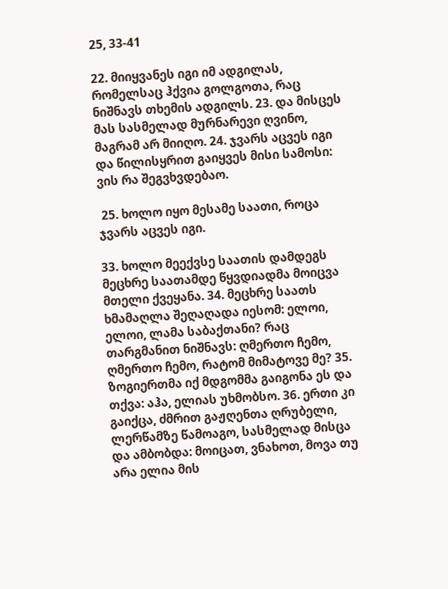25, 33-41

22. მიიყვანეს იგი იმ ადგილას, რომელსაც ჰქვია გოლგოთა, რაც ნიშნავს თხემის ადგილს. 23. და მისცეს მას სასმელად მურნარევი ღვინო, მაგრამ არ მიიღო. 24. ჯვარს აცვეს იგი და წილისყრით გაიყვეს მისი სამოსი: ვის რა შეგვხვდებაო.

 25. ხოლო იყო მესამე საათი, როცა ჯვარს აცვეს იგი.

33. ხოლო მეექვსე საათის დამდეგს მეცხრე საათამდე წყვდიადმა მოიცვა მთელი ქვეყანა. 34. მეცხრე საათს ხმამაღლა შეღაღადა იესომ: ელოი, ელოი, ლამა საბაქთანი? რაც თარგმანით ნიშნავს: ღმერთო ჩემო, ღმერთო ჩემო, რატომ მიმატოვე მე? 35. ზოგიერთმა იქ მდგომმა გაიგონა ეს და თქვა: აჰა, ელიას უხმობსო. 36. ერთი კი გაიქცა, ძმრით გაჟღენთა ღრუბელი, ლერწამზე წამოაგო, სასმელად მისცა და ამბობდა: მოიცათ, ვნახოთ, მოვა თუ არა ელია მის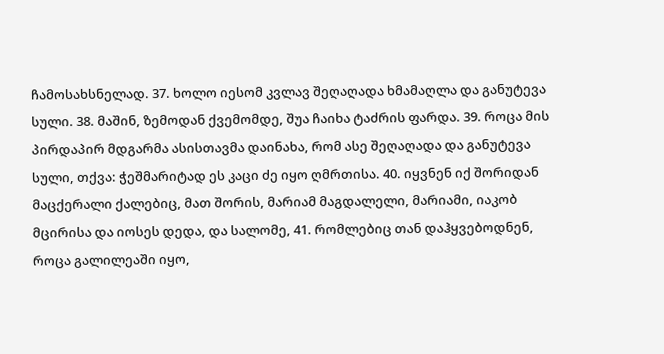ჩამოსახსნელად. 37. ხოლო იესომ კვლავ შეღაღადა ხმამაღლა და განუტევა სული. 38. მაშინ, ზემოდან ქვემომდე, შუა ჩაიხა ტაძრის ფარდა. 39. როცა მის პირდაპირ მდგარმა ასისთავმა დაინახა, რომ ასე შეღაღადა და განუტევა სული, თქვა: ჭეშმარიტად ეს კაცი ძე იყო ღმრთისა. 40. იყვნენ იქ შორიდან მაცქერალი ქალებიც, მათ შორის, მარიამ მაგდალელი, მარიამი, იაკობ მცირისა და იოსეს დედა, და სალომე, 41. რომლებიც თან დაჰყვებოდნენ, როცა გალილეაში იყო,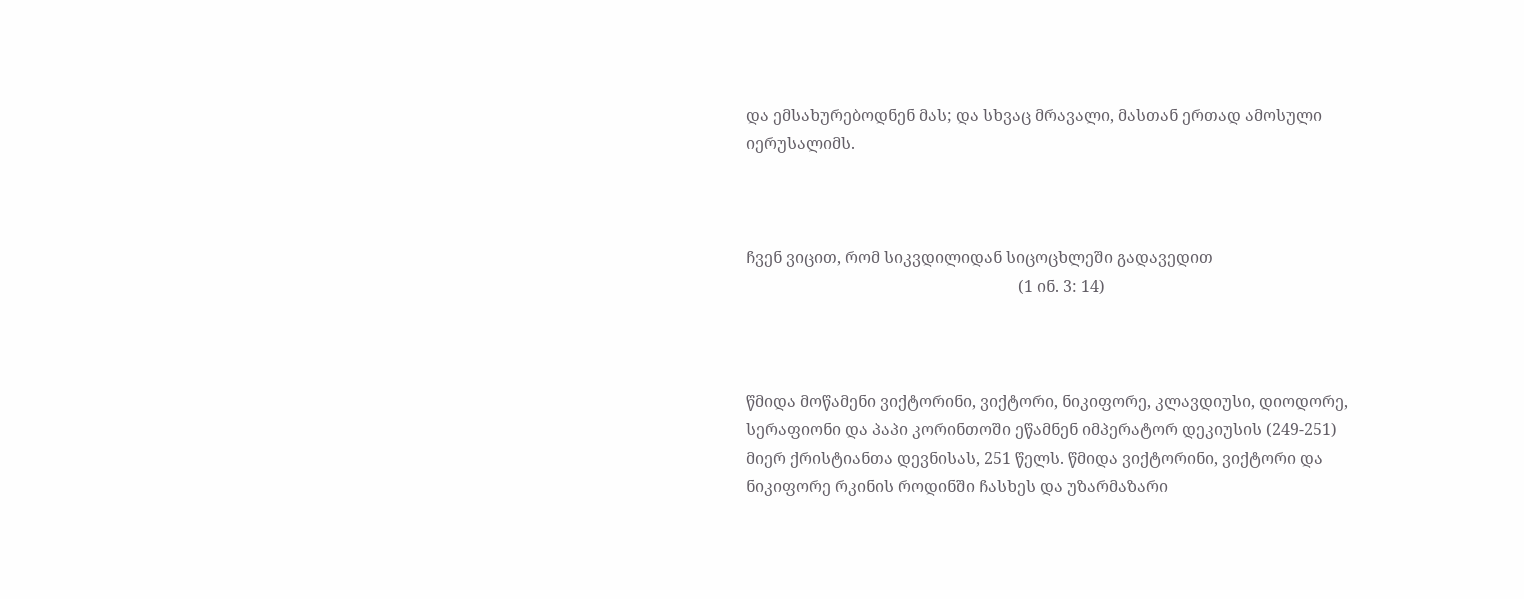და ემსახურებოდნენ მას; და სხვაც მრავალი, მასთან ერთად ამოსული იერუსალიმს.



ჩვენ ვიცით, რომ სიკვდილიდან სიცოცხლეში გადავედით
                                                                    (1 ინ. 3: 14)



წმიდა მოწამენი ვიქტორინი, ვიქტორი, ნიკიფორე, კლავდიუსი, დიოდორე, სერაფიონი და პაპი კორინთოში ეწამნენ იმპერატორ დეკიუსის (249-251) მიერ ქრისტიანთა დევნისას, 251 წელს. წმიდა ვიქტორინი, ვიქტორი და ნიკიფორე რკინის როდინში ჩასხეს და უზარმაზარი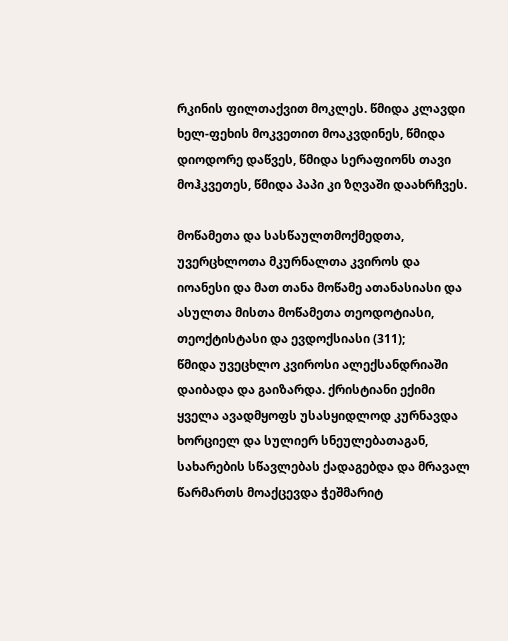რკინის ფილთაქვით მოკლეს. წმიდა კლავდი ხელ-ფეხის მოკვეთით მოაკვდინეს, წმიდა დიოდორე დაწვეს, წმიდა სერაფიონს თავი მოჰკვეთეს, წმიდა პაპი კი ზღვაში დაახრჩვეს.

მოწამეთა და სასწაულთმოქმედთა, უვერცხლოთა მკურნალთა კვიროს და იოანესი და მათ თანა მოწამე ათანასიასი და ასულთა მისთა მოწამეთა თეოდოტიასი, თეოქტისტასი და ევდოქსიასი (311);
წმიდა უვეცხლო კვიროსი ალექსანდრიაში დაიბადა და გაიზარდა. ქრისტიანი ექიმი ყველა ავადმყოფს უსასყიდლოდ კურნავდა ხორციელ და სულიერ სნეულებათაგან, სახარების სწავლებას ქადაგებდა და მრავალ წარმართს მოაქცევდა ჭეშმარიტ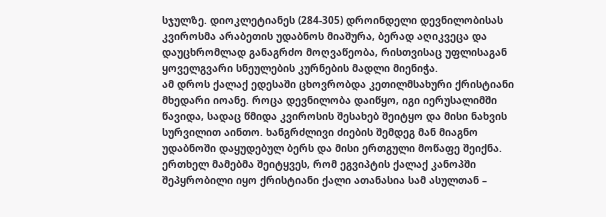სჯულზე. დიოკლეტიანეს (284-305) დროინდელი დევნილობისას კვიროსმა არაბეთის უდაბნოს მიაშურა, ბერად აღიკვეცა და დაუცხრომლად განაგრძო მოღვაწეობა, რისთვისაც უფლისაგან ყოველგვარი სნეულების კურნების მადლი მიენიჭა.
ამ დროს ქალაქ ედესაში ცხოვრობდა კეთილმსახური ქრისტიანი მხედარი იოანე. როცა დევნილობა დაიწყო, იგი იერუსალიმში წავიდა, სადაც წმიდა კვიროსის შესახებ შეიტყო და მისი ნახვის სურვილით აინთო. ხანგრძლივი ძიების შემდეგ მან მიაგნო უდაბნოში დაყუდებულ ბერს და მისი ერთგული მოწაფე შეიქნა. ერთხელ მამებმა შეიტყვეს, რომ ეგვიპტის ქალაქ კანოპში შეპყრობილი იყო ქრისტიანი ქალი ათანასია სამ ასულთან –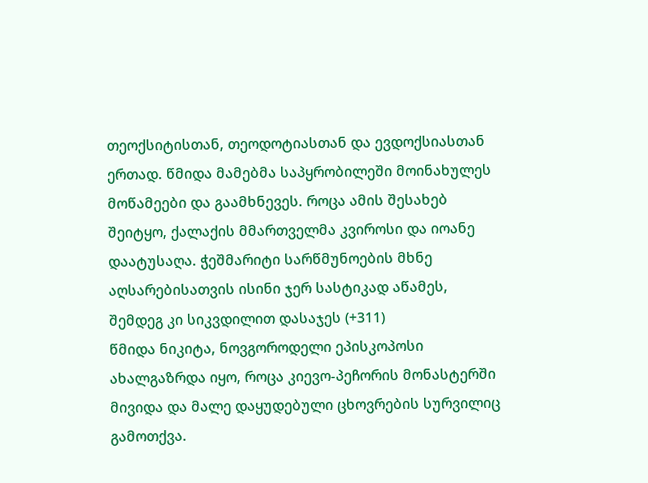თეოქსიტისთან, თეოდოტიასთან და ევდოქსიასთან ერთად. წმიდა მამებმა საპყრობილეში მოინახულეს მოწამეები და გაამხნევეს. როცა ამის შესახებ შეიტყო, ქალაქის მმართველმა კვიროსი და იოანე დაატუსაღა. ჭეშმარიტი სარწმუნოების მხნე აღსარებისათვის ისინი ჯერ სასტიკად აწამეს, შემდეგ კი სიკვდილით დასაჯეს (+311)
წმიდა ნიკიტა, ნოვგოროდელი ეპისკოპოსი ახალგაზრდა იყო, როცა კიევო-პეჩორის მონასტერში მივიდა და მალე დაყუდებული ცხოვრების სურვილიც გამოთქვა.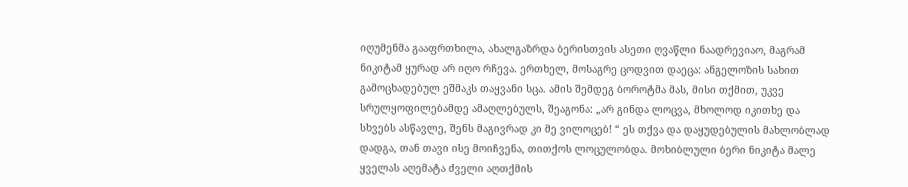იღუმენმა გააფრთხილა, ახალგაზრდა ბერისთვის ასეთი ღვაწლი ნაადრევიაო, მაგრამ ნიკიტამ ყურად არ იღო რჩევა. ერთხელ, მოსაგრე ცოდვით დაეცა: ანგელოზის სახით გამოცხადებულ ეშმაკს თაყვანი სცა. ამის შემდეგ ბოროტმა მას, მისი თქმით, უკვე სრულყოფილებამდე ამაღლებულს, შეაგონა: „არ გინდა ლოცვა, მხოლოდ იკითხე და სხვებს ასწავლე, შენს მაგივრად კი მე ვილოცებ! “ ეს თქვა და დაყუდებულის მახლობლად დადგა, თან თავი ისე მოიჩვენა, თითქოს ლოცულობდა. მოხიბლული ბერი ნიკიტა მალე ყველას აღემატა ძველი აღთქმის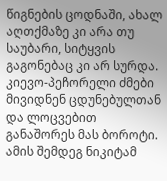წიგნების ცოდნაში, ახალ აღთქმაზე კი არა თუ საუბარი, სიტყვის გაგონებაც კი არ სურდა. კიევო-პეჩორელი ძმები მივიდნენ ცდუნებულთან და ლოცვებით განაშორეს მას ბოროტი. ამის შემდეგ ნიკიტამ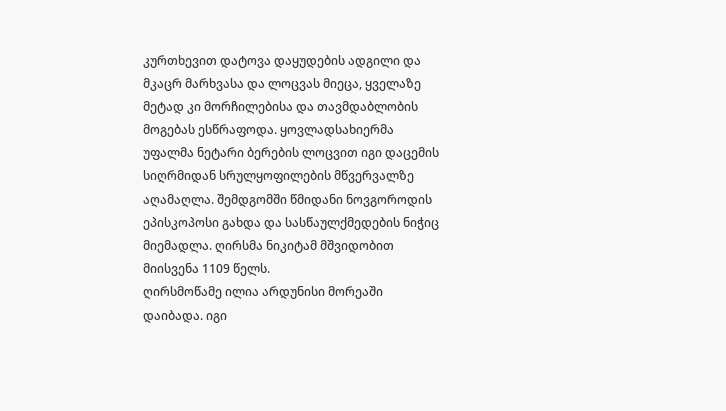კურთხევით დატოვა დაყუდების ადგილი და მკაცრ მარხვასა და ლოცვას მიეცა, ყველაზე მეტად კი მორჩილებისა და თავმდაბლობის მოგებას ესწრაფოდა. ყოვლადსახიერმა უფალმა ნეტარი ბერების ლოცვით იგი დაცემის სიღრმიდან სრულყოფილების მწვერვალზე აღამაღლა. შემდგომში წმიდანი ნოვგოროდის ეპისკოპოსი გახდა და სასწაულქმედების ნიჭიც მიემადლა. ღირსმა ნიკიტამ მშვიდობით მიისვენა 1109 წელს.
ღირსმოწამე ილია არდუნისი მორეაში დაიბადა. იგი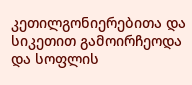კეთილგონიერებითა და სიკეთით გამოირჩეოდა და სოფლის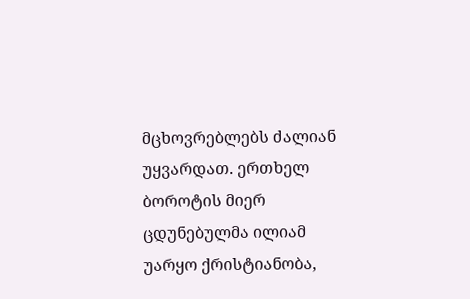მცხოვრებლებს ძალიან უყვარდათ. ერთხელ ბოროტის მიერ ცდუნებულმა ილიამ უარყო ქრისტიანობა,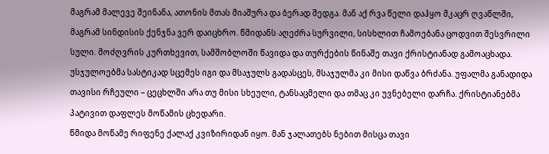მაგრამ მალევე შეინანა, ათონის მთას მიაშურა და ბერად შედგა. მან აქ რვა წელი დაჰყო მკაცრ ღვაწლში, მაგრამ სინდისის ქენჯნა ვერ დაიცხრო. წმიდანს აღეძრა სურვილი, სისხლით ჩამოებანა ცოდვით შესვრილი სული. მოძღვრის კურთხევით, სამშობლოში წავიდა და თურქების წინაშე თავი ქრისტიანად გამოაცხადა. უსჯულოებმა სასტიკად სცემეს იგი და მსაჯულს გადასცეს, მსაჯულმა კი მისი დაწვა ბრძანა. უფალმა განადიდა თავისი რჩეული – ცეცხლში არა თუ მისი სხეული, ტანსაცმელი და თმაც კი უვნებელი დარჩა. ქრისტიანებმა პატივით დაფლეს მოწამის ცხედარი.
წმიდა მოწამე რიფენე ქალაქ კვიზირიდან იყო. მან ჯალათებს ნებით მისცა თავი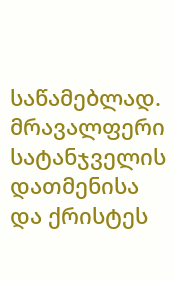საწამებლად. მრავალფერი სატანჯველის დათმენისა და ქრისტეს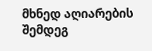მხნედ აღიარების შემდეგ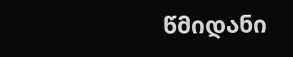წმიდანი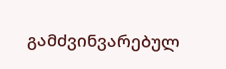გამძვინვარებულ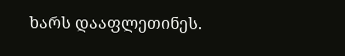ხარს დააფლეთინეს.